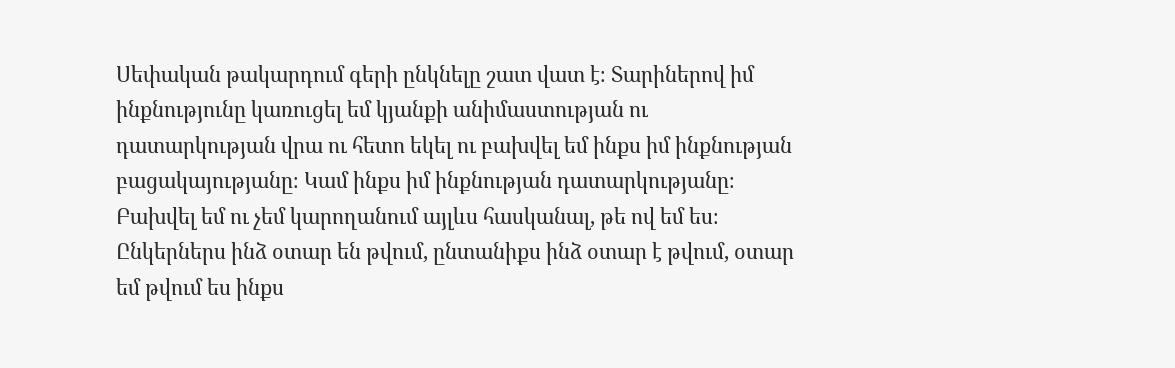Սեփական թակարդում գերի ընկնելը շատ վատ է։ Տարիներով իմ ինքնությունը կառուցել եմ կյանքի անիմաստության ու դատարկության վրա ու հետո եկել ու բախվել եմ ինքս իմ ինքնության բացակայությանը։ Կամ ինքս իմ ինքնության դատարկությանը։ Բախվել եմ ու չեմ կարողանում այլևս հասկանալ, թե ով եմ ես։ Ընկերներս ինձ օտար են թվում, ընտանիքս ինձ օտար է թվում, օտար եմ թվում ես ինքս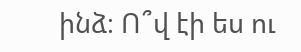ինձ։ Ո՞վ էի ես ու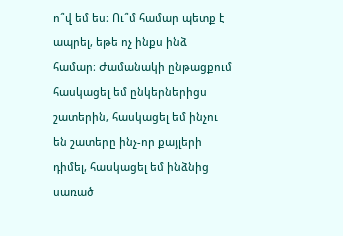ո՞վ եմ ես։ Ու՞մ համար պետք է ապրել, եթե ոչ ինքս ինձ համար։ Ժամանակի ընթացքում հասկացել եմ ընկերներիցս շատերին, հասկացել եմ ինչու են շատերը ինչ-որ քայլերի դիմել, հասկացել եմ ինձնից սառած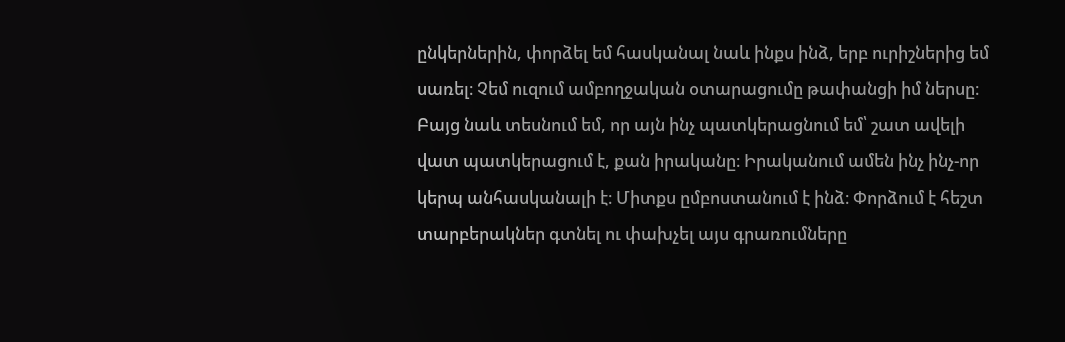ընկերներին, փորձել եմ հասկանալ նաև ինքս ինձ, երբ ուրիշներից եմ սառել։ Չեմ ուզում ամբողջական օտարացումը թափանցի իմ ներսը։ Բայց նաև տեսնում եմ, որ այն ինչ պատկերացնում եմ՝ շատ ավելի վատ պատկերացում է, քան իրականը։ Իրականում ամեն ինչ ինչ-որ կերպ անհասկանալի է։ Միտքս ըմբոստանում է ինձ։ Փորձում է հեշտ տարբերակներ գտնել ու փախչել այս գրառումները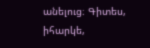անելուց։ Գիտես, իհարկե,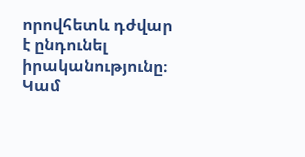որովհետև դժվար է ընդունել իրականությունը։ Կամ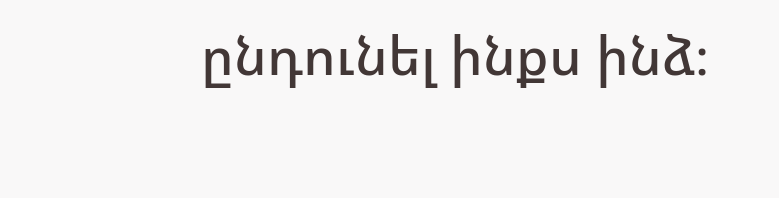ընդունել ինքս ինձ։